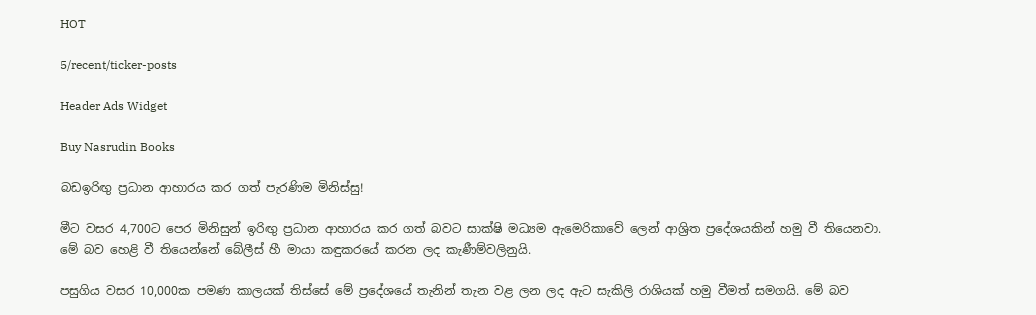HOT

5/recent/ticker-posts

Header Ads Widget

Buy Nasrudin Books

බඩඉරිඟු ප්‍රධාන ආහාරය කර ගත් පැරණිම මිනිස්සු!

මීට වසර 4,700ට පෙර මිනිසුන් ඉරිඟු ප්‍රධාන ආහාරය කර ගත් බවට සාක්ෂි මධ්‍යම ඇමෙරිකාවේ ලෙන් ආශ්‍රිත ප්‍රදේශයකින් හමු වී තියෙනවා. මේ බව හෙළි වී තියෙන්නේ බේලීස් හී මායා කඳුකරයේ කරන ලද කැණීම්වලිනුයි.

පසුගිය වසර 10,000ක පමණ කාලයක් තිස්සේ මේ ප්‍රදේශයේ තැනින් තැන වළ ලන ලද ඇට සැකිලි රාශියක් හමු වීමත් සමගයි. මේ බව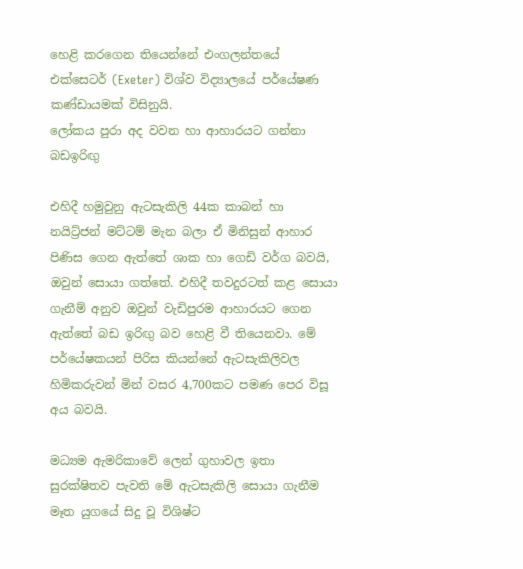හෙළි කරගෙන තියෙන්නේ එංගලන්තයේ එක්සෙටර් (Exeter) විශ්ව විද්‍යාලයේ පර්යේෂණ කණ්ඩායමක් විසිනුයි.
ලෝකය පුරා අද වවන හා ආහාරයට ගන්නා බඩඉරිඟු

එහිදී හමුවුනු ඇටසැකිලි 44ක කාබන් හා නයිට්‍ර්ජන් මට්ටම් මැන බලා ඒ මිනිසුන් ආහාර පිණිස ගෙන ඇත්තේ ශාක හා ගෙඩි වර්ග බවයි, ඔවුන් සොයා ගත්තේ. එහිදී තවදුරටත් කළ සොයා ගැනීම් අනුව ඔවුන් වැඩිපුරම ආහාරයට ගෙන ඇත්තේ බඩ ඉරිඟු බව හෙළි වී තියෙනවා. මේ පර්යේෂකයන් පිරිස කියන්නේ ඇටසැකිලිවල හිමිකරුවන් මින් වසර 4,700කට පමණ පෙර විසූ අය බවයි.

මධ්‍යම ඇමරිකාවේ ලෙන් ගුහාවල ඉතා සුරක්ෂිතව පැවති මේ ඇටසැකිලි සොයා ගැනීම මෑත යුගයේ සිදු වූ විශිෂ්ට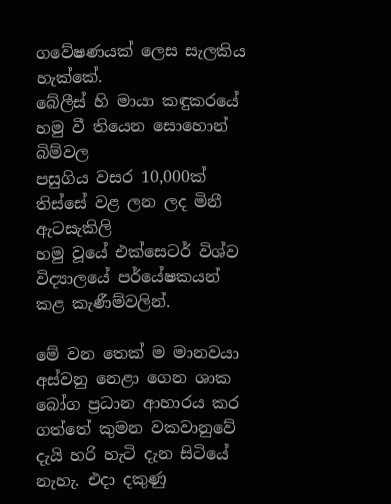ගවේෂණයක් ලෙස සැලකිය හැක්කේ.
බේලීස් හි මායා කඳුකරයේ හමු වී තියෙන සොහොන් බිම්වල
පසුගිය වසර 10,000ක් තිස්සේ වළ ලන ලද මිනී ඇටසැකිලි
හමු වූයේ එක්‍සෙටර් විශ්ව විද්‍යාලයේ පර්යේෂකයන් කළ කැණීම්වලින්.

මේ වන තෙක් ම මානවයා අස්වනු නෙළා ගෙන ශාක බෝග ප්‍රධාන ආහාරය කර ගත්තේ කුමන වකවානුවේ දැයි හරි හැටි දැන සිටියේ නැහැ. එදා දකුණු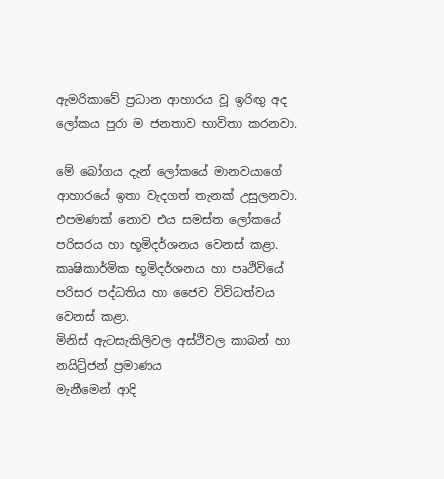ඇමරිකාවේ ප්‍රධාන ආහාරය වූ ඉරිඟු අද ලෝකය පුරා ම ජනතාව භාවිතා කරනව‍ා.

මේ බෝගය දැන් ලෝකයේ මානවයාගේ ආහාරයේ ඉතා වැදගත් තැනක් උසුලනවා. එපමණක් නොව එය සමස්ත ලෝකයේ පරිසරය හා භූමිදර්ශනය වෙනස් කළා. කෘෂිකාර්මික භූමිදර්ශනය හා පෘථිවියේ පරිසර පද්ධතිය හා ජෛව විවිධත්වය වෙනස් කළා.
මිනිස් ඇටසැකිලිවල අස්ථිවල කාබන් හා නයිට්‍ර්ජන් ප්‍රමාණය
මැනීමෙන් ආදි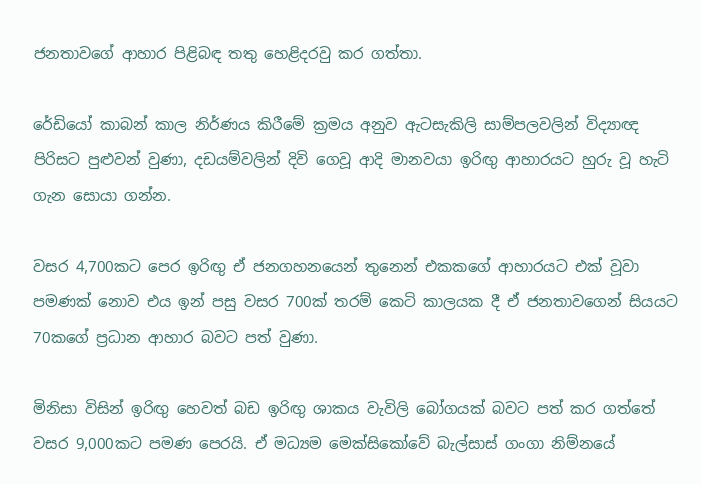ජනතාවගේ ආහාර පිළිබඳ තතු හෙළිදරවු කර ගත්තා.

රේඩියෝ කාබන් කාල නිර්ණය කිරීමේ ක්‍රමය අනුව ඇටසැකිලි සාම්පලවලින් විද්‍යාඥ පිරිසට පුළුවන් වුණා, දඩයම්වලින් දිවි ගෙවූ ආදි මානවයා ඉරිඟු ආහාරයට හුරු වූ හැටි ගැන සොයා ගන්න.

වසර 4,700කට පෙර ඉරිඟු ඒ ජනගහනයෙන් තුනෙන් එකකගේ ආහාරයට එක් වූවා පමණක් නොව එය ඉන් පසු වසර 700ක් තරම් කෙටි කාලයක දී ඒ ජනතාවගෙන් සියයට 70කගේ ප්‍රධාන ආහාර බවට පත් වුණා.

මිනිසා විසින් ඉරිඟු හෙවත් බඩ ඉරිඟු ශාකය වැවිලි බෝගයක් බවට පත් කර ගත්තේ වසර 9,000කට පමණ පෙරයි. ඒ මධ්‍යම මෙක්සිකෝවේ බැල්සාස් ගංගා නිම්නයේ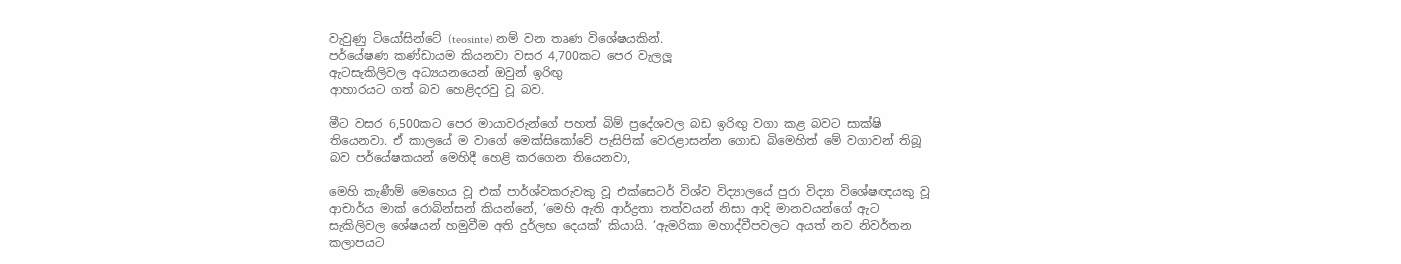වැවුණු ටියෝසින්ටේ (teosinte) නම් වන තෘණ විශේෂයකින්.
පර්යේෂණ කණ්ඩායම කියනවා වසර 4,700කට පෙර වැලලූ
ඇටසැකිලිවල අධ්‍යයනයෙන් ඔවුන් ඉරිඟු
ආහාරයට ගත් බව හෙළිදරවු වූ බව.

මීට වසර 6,500කට පෙර මායාවරුන්ගේ පහත් බිම් ප්‍රදේශවල බඩ ඉරිඟු වගා කළ බවට සාක්ෂි තියෙනවා. ඒ කාලයේ ම වාගේ මෙක්සිකෝවේ පැසිපික් වෙරළාසන්න ගොඩ බිමෙහිත් මේ වගාවන් තිබූ බව පර්යේෂකයන් මෙහිදී හෙළි කරගෙන තියෙනවා,

මෙහි කැණීම් මෙහෙය වූ එක් පාර්ශ්වකරුවකු වූ එක්සෙටර් විශ්ව විද්‍යාලයේ පුරා විද්‍යා විශේෂඥයකු වූ ආචාර්ය මාක් රොබින්සන් කියන්නේ, ‘මෙහි ඇති ආර්ද්‍රතා තත්වයන් නිසා ආදි මානවයන්ගේ ඇට සැකිලිවල ශේෂයන් හමුවීම අති දුර්ලභ දෙයක්’ කියායි. ‘ඇමරිකා මහාද්වීපවලට අයත් නව නිවර්තන කලාපයට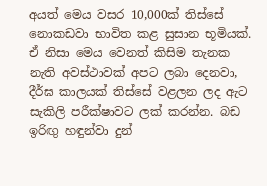අයත් මෙය වසර 10,000ක් තිස්සේ නොකඩවා භාවිත කළ සුසාන භූමියක්. ඒ නිසා මෙය වෙනත් කිසිම තැනක නැති අවස්ථාවක් අපට ලබා දෙනවා, දීර්ඝ කාලයක් තිස්සේ වළලන ලද ඇට සැකිලි පරීක්ෂාවට ලක් කරන්න. බඩ ඉරිඟු හඳුන්වා දුන්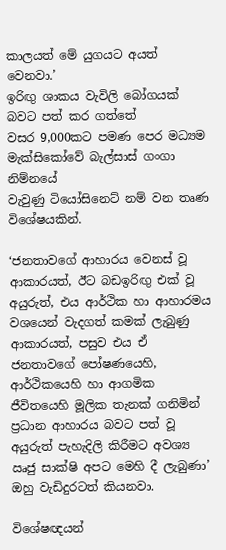කාලයත් මේ යුගයට අයත් වෙනවා.’
ඉරිඟු ශාකය වැවිලි බෝගයක් බවට පත් කර ගත්තේ
වසර 9,000කට පමණ පෙර මධ්‍යම මැක්සිකෝවේ බැල්සාස් ගංගා නිම්නයේ
වැවුණු ටියෝසි‍නෙට් නම් වන තෘණ විශේෂයකින්.

‘ජනතාවගේ ආහාරය වෙනස් වූ ආකාරයත්, ඊට බඩඉරිඟු එක් වූ අයුරුත්, එය ආර්ථික හා ආහාරමය වශයෙන් වැදගත් කමක් ලැබුණු ආකාරයත්, පසුව එය ඒ ජනතාවගේ පෝෂණයෙහි, ආර්ථිකයෙහි හා ආගමික ජීවිතයෙහි මූලික තැනක් ගනිමින් ප්‍රධාන ආහාරය බවට පත් වූ අයුරුත් පැහැදිලි කිරීමට අවශ්‍ය ඍජු සාක්ෂි අපට මෙහි දී ලැබුණා’ ඔහු වැඩිදුරටත් කියනවා.

විශේෂඥයන්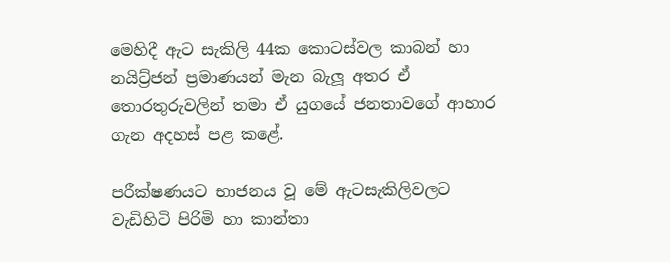මෙහිදී ඇට සැකිලි 44ක කොටස්වල කාබන් හා නයිට්‍ර්ජන් ප්‍රමාණයන් මැන බැලූ අතර ඒ තොරතුරුවලින් තමා ඒ යුගයේ ජනතාවගේ ආහාර ගැන අදහස් පළ කළේ.

පරීක්ෂණයට භාජනය වූ මේ ඇටසැකිලිවලට වැඩිහිටි පිරිමි හා කාන්තා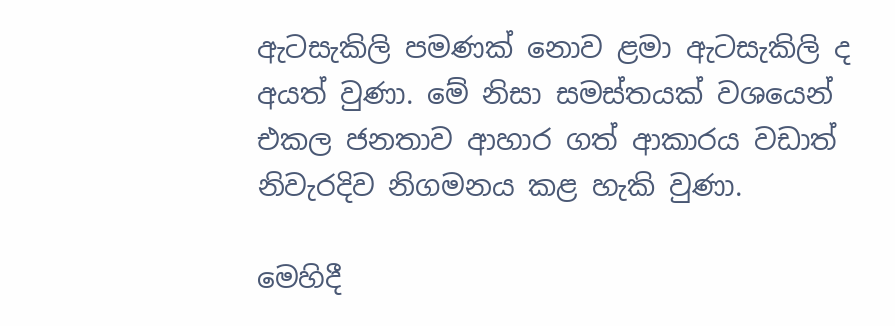ඇටසැකිලි පමණක් නොව ළමා ඇටසැකිලි ද අයත් වුණා. මේ නිසා සමස්තයක් වශයෙන් එකල ජනතාව ආහාර ගත් ආකාරය වඩාත් නිවැරදිව නිගමනය කළ හැකි වුණා.

මෙහිදී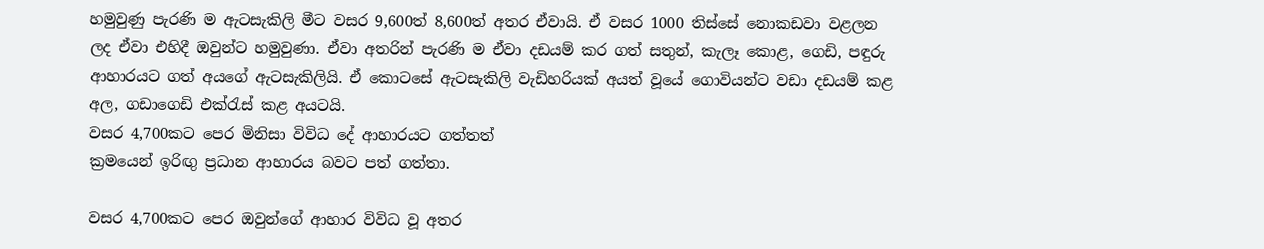හමුවුණු පැරණි ම ඇටසැකිලි මීට වසර 9,600ත් 8,600ත් අතර ඒවායි. ඒ වසර 1000 තිස්සේ නොකඩවා වළලන ලද ඒවා එහිදී ඔවුන්ට හමුවුණා. ඒවා අතරින් පැරණි ම ඒවා දඩයම් කර ගත් සතුන්, කැලෑ කොළ, ගෙඩි, පඳුරු ආහාරයට ගත් අයගේ ඇටසැකිලියි. ඒ කොටසේ ඇටසැකිලි වැඩිහරියක් අයත් වූයේ ගොවියන්ට වඩා දඩයම් කළ අල, ගඩා‍ගෙඩි එක්රැස් කළ අයටයි.
වසර 4,700කට පෙර මිනිසා විවිධ දේ ආහාරයට ගත්තත්
ක්‍රමයෙන් ඉරිඟු ප්‍රධාන ආහාරය බවට පත් ගත්තා.

වසර 4,700කට පෙර ඔවුන්ගේ ආහාර විවිධ වූ අතර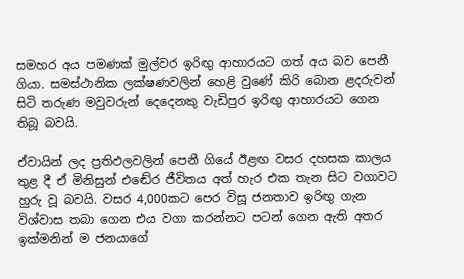සමහර අය පමණක් මුල්වර ඉරිඟු ආහාරයට ගත් අය බව පෙනී ගියා. සමස්ථානික ලක්ෂණවලින් හෙළි වුණේ කිරි බොන ළදරුවන් සිටි තරුණ මවුවරුන් දෙදෙනකු වැඩිපුර ඉරිඟු ආහාරයට ගෙන තිබූ බවයි.

ඒවායින් ලද ප්‍රතිඵලවලින් පෙනී ගියේ ඊළඟ වසර දහසක කාලය තුළ දී ඒ මිනිසුන් එඬේර ජීවිතය අත් හැර එක තැන සිට වගාවට හුරු වූ බවයි. වසර 4,000කට පෙර විසූ ජනතාව ඉරිඟු ගැන විශ්වාස තබා ගෙන එය වගා කරන්නට පටන් ගෙන ඇති අතර ඉක්මනින් ම ජනයාගේ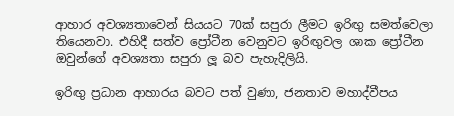ආහාර අවශ්‍යතාවෙන් සියයට 70ක් සපුරා ලීමට ඉරිඟු සමත්වෙලා තියෙනවා. එහිදී සත්ව ප්‍රෝටීන වෙනුවට ඉරිඟුවල ශාක ප්‍රෝටීන ඔවුන්ගේ අවශ්‍යතා සපුරා ලූ බව පැහැදිලියි.

ඉරිඟු ප්‍රධාන ආහාරය බවට පත් වුණා, ජනතාව මහාද්වීපය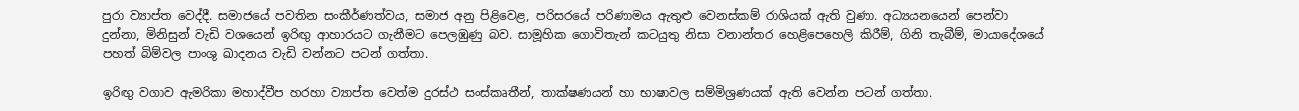පුරා ව්‍යාප්ත වෙද්දී. සමාජයේ පවතින සංකීර්ණත්වය, සමාජ අනු පිළිවෙළ, පරිසරයේ පරිණාමය ඇතුළු වෙනස්කම් රාශියක් ඇති වුණා. අධ්‍යයනයෙන් පෙන්වා දුන්නා, මිනිසුන් වැඩි වශයෙන් ඉරිඟු ආහාරයට ගැනීමට පෙලඹුණු බව. සාමූහික ගොවිතැන් කටයුතු නිසා වනාන්තර හෙළිපෙහෙලි කිරීම්, ගිනි තැබීම්, මායාදේශයේ පහත් බිම්වල පාංශු ඛාදනය වැඩි වන්නට පටන් ගත්තා.

ඉරිඟු වගාව ඇමරිකා මහාද්වීප හරහා ව්‍යාප්ත වෙත්ම දුරස්ථ සංස්කෘතීන්, තාක්ෂණයන් හා භාෂාවල සම්මිශ්‍රණයක් ඇති වෙන්න පටන් ගත්තා.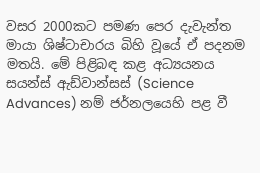වසර 2000කට පමණ පෙර දැවැන්ත මායා ශිෂ්ටාචාර‍ය බිහි වූයේ ඒ පදනම මතයි. මේ පිළිබඳ කළ අධ්‍යයනය සයන්ස් ඇඩ්වාන්සස් (Science Advances) නම් ජර්නලයෙහි පළ වී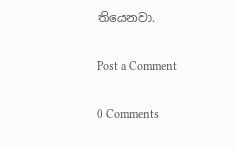තියෙනවා.

Post a Comment

0 Comments